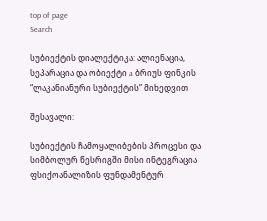top of page
Search

სუბიექტის დიალექტიკა: ალიენაცია, სეპარაცია და ობიექტი a ბრიუს ფინკის “ლაკანიანური სუბიექტის” მიხედვით

შესავალი:

სუბიექტის ჩამოყალიბების პროცესი და სიმბოლურ წესრიგში მისი ინტეგრაცია ფსიქოანალიზის ფუნდამენტურ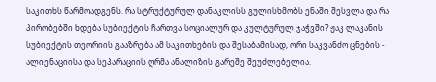საკითხს წარმოადგენს. რა სტრუქტურულ დანაკლისს გულისხმობს ენაში შესვლა და რა პირობებში ხდება სუბიექტის ჩართვა სოციალურ და კულტურულ ჯაჭვში? ჟაკ ლაკანის სუბიექტის თეორიის გააზრება ამ საკითხების და შესაბამისად, ორი საკვანძო ცნების - ალიენაციისა და სეპარაციის ღრმა ანალიზის გარეშე შეუძლებელია.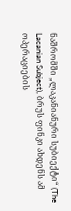ნაშრომში „ლაკანიანური სუბიექტი“ (The Lacanian Subject), ბრუს ფინკი ახდენს ამ ოპერაციების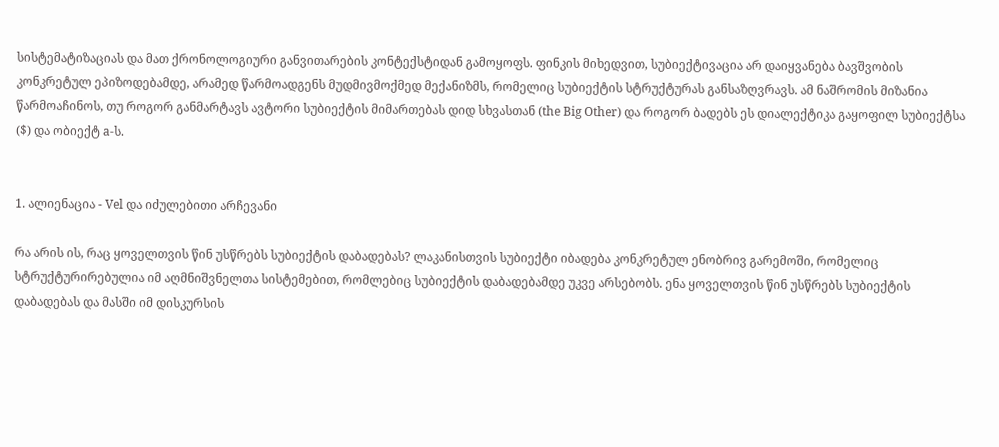სისტემატიზაციას და მათ ქრონოლოგიური განვითარების კონტექსტიდან გამოყოფს. ფინკის მიხედვით, სუბიექტივაცია არ დაიყვანება ბავშვობის კონკრეტულ ეპიზოდებამდე, არამედ წარმოადგენს მუდმივმოქმედ მექანიზმს, რომელიც სუბიექტის სტრუქტურას განსაზღვრავს. ამ ნაშრომის მიზანია წარმოაჩინოს, თუ როგორ განმარტავს ავტორი სუბიექტის მიმართებას დიდ სხვასთან (the Big Other) და როგორ ბადებს ეს დიალექტიკა გაყოფილ სუბიექტსა ($) და ობიექტ a-ს.


1. ალიენაცია - Vel და იძულებითი არჩევანი

რა არის ის, რაც ყოველთვის წინ უსწრებს სუბიექტის დაბადებას? ლაკანისთვის სუბიექტი იბადება კონკრეტულ ენობრივ გარემოში, რომელიც სტრუქტურირებულია იმ აღმნიშვნელთა სისტემებით, რომლებიც სუბიექტის დაბადებამდე უკვე არსებობს. ენა ყოველთვის წინ უსწრებს სუბიექტის დაბადებას და მასში იმ დისკურსის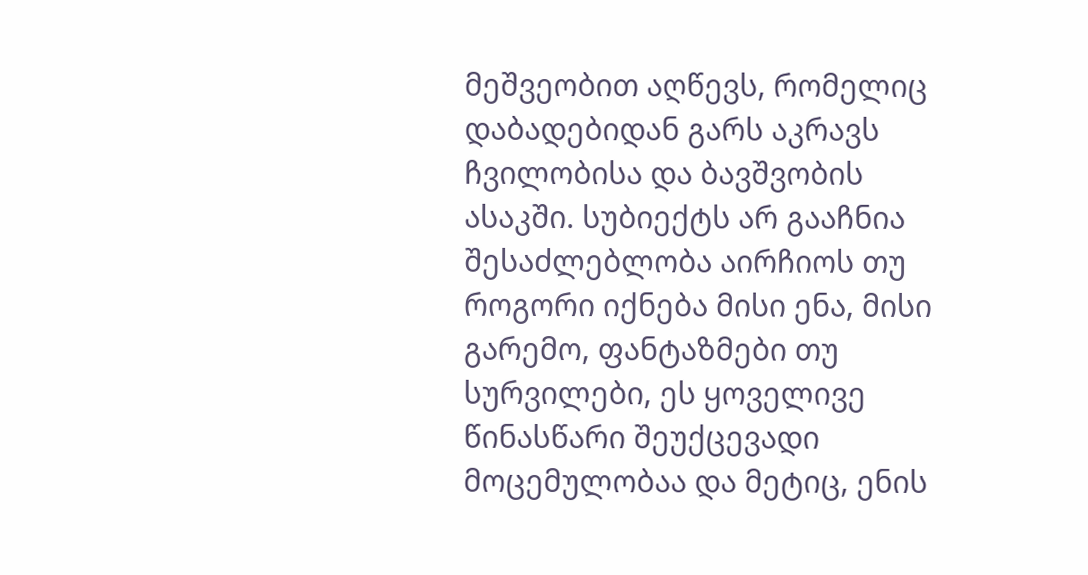მეშვეობით აღწევს, რომელიც დაბადებიდან გარს აკრავს ჩვილობისა და ბავშვობის ასაკში. სუბიექტს არ გააჩნია შესაძლებლობა აირჩიოს თუ როგორი იქნება მისი ენა, მისი გარემო, ფანტაზმები თუ სურვილები, ეს ყოველივე წინასწარი შეუქცევადი მოცემულობაა და მეტიც, ენის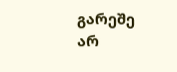გარეშე არ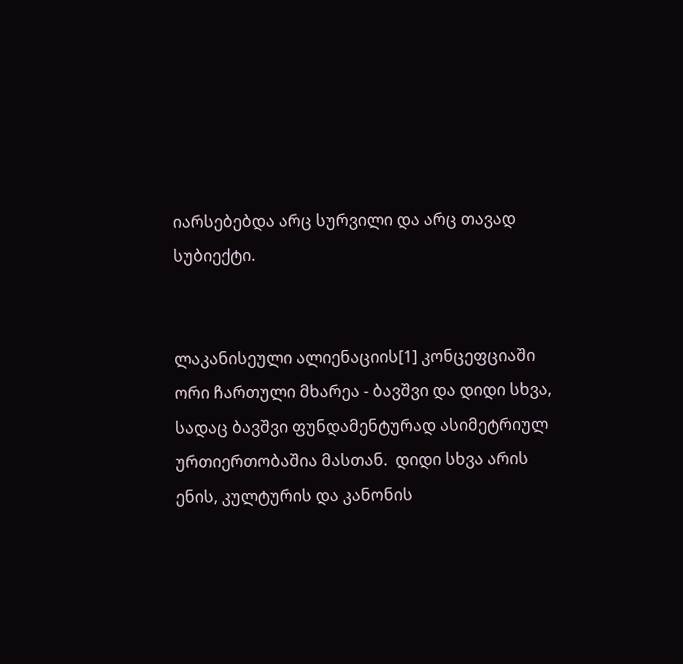იარსებებდა არც სურვილი და არც თავად სუბიექტი.


ლაკანისეული ალიენაციის[1] კონცეფციაში ორი ჩართული მხარეა - ბავშვი და დიდი სხვა, სადაც ბავშვი ფუნდამენტურად ასიმეტრიულ ურთიერთობაშია მასთან.  დიდი სხვა არის ენის, კულტურის და კანონის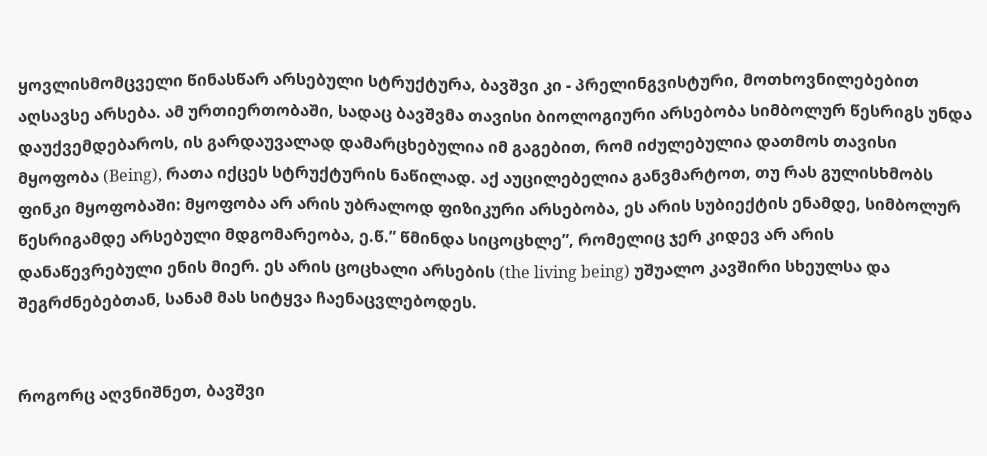ყოვლისმომცველი წინასწარ არსებული სტრუქტურა, ბავშვი კი - პრელინგვისტური, მოთხოვნილებებით აღსავსე არსება. ამ ურთიერთობაში, სადაც ბავშვმა თავისი ბიოლოგიური არსებობა სიმბოლურ წესრიგს უნდა დაუქვემდებაროს, ის გარდაუვალად დამარცხებულია იმ გაგებით, რომ იძულებულია დათმოს თავისი მყოფობა (Being), რათა იქცეს სტრუქტურის ნაწილად. აქ აუცილებელია განვმარტოთ, თუ რას გულისხმობს ფინკი მყოფობაში: მყოფობა არ არის უბრალოდ ფიზიკური არსებობა, ეს არის სუბიექტის ენამდე, სიმბოლურ წესრიგამდე არსებული მდგომარეობა, ე.წ.” წმინდა სიცოცხლე”, რომელიც ჯერ კიდევ არ არის დანაწევრებული ენის მიერ. ეს არის ცოცხალი არსების (the living being) უშუალო კავშირი სხეულსა და შეგრძნებებთან, სანამ მას სიტყვა ჩაენაცვლებოდეს.


როგორც აღვნიშნეთ, ბავშვი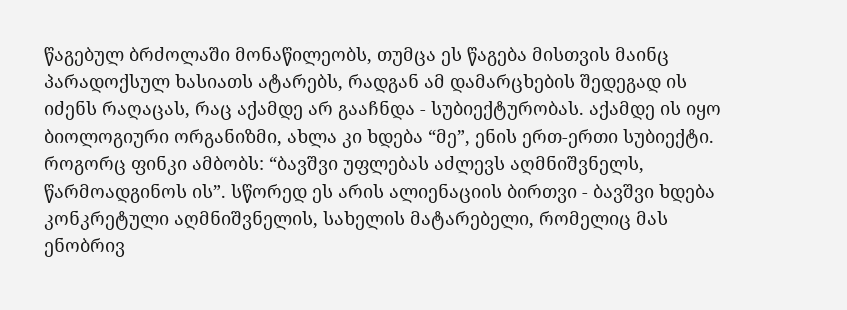წაგებულ ბრძოლაში მონაწილეობს, თუმცა ეს წაგება მისთვის მაინც პარადოქსულ ხასიათს ატარებს, რადგან ამ დამარცხების შედეგად ის იძენს რაღაცას, რაც აქამდე არ გააჩნდა - სუბიექტურობას. აქამდე ის იყო ბიოლოგიური ორგანიზმი, ახლა კი ხდება “მე”, ენის ერთ-ერთი სუბიექტი. როგორც ფინკი ამბობს: “ბავშვი უფლებას აძლევს აღმნიშვნელს, წარმოადგინოს ის”. სწორედ ეს არის ალიენაციის ბირთვი - ბავშვი ხდება კონკრეტული აღმნიშვნელის, სახელის მატარებელი, რომელიც მას ენობრივ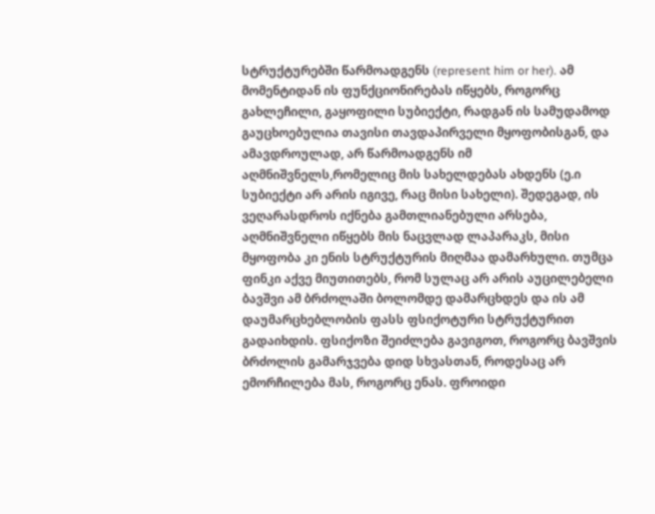სტრუქტურებში წარმოადგენს (represent him or her). ამ მომენტიდან ის ფუნქციონირებას იწყებს, როგორც გახლეჩილი, გაყოფილი სუბიექტი, რადგან ის სამუდამოდ გაუცხოებულია თავისი თავდაპირველი მყოფობისგან, და ამავდროულად, არ წარმოადგენს იმ აღმნიშვნელს,რომელიც მის სახელდებას ახდენს (ე.ი სუბიექტი არ არის იგივე, რაც მისი სახელი). შედეგად, ის ვეღარასდროს იქნება გამთლიანებული არსება, აღმნიშვნელი იწყებს მის ნაცვლად ლაპარაკს, მისი მყოფობა კი ენის სტრუქტურის მიღმაა დამარხული. თუმცა ფინკი აქვე მიუთითებს, რომ სულაც არ არის აუცილებელი ბავშვი ამ ბრძოლაში ბოლომდე დამარცხდეს და ის ამ დაუმარცხებლობის ფასს ფსიქოტური სტრუქტურით გადაიხდის. ფსიქოზი შეიძლება გავიგოთ, როგორც ბავშვის ბრძოლის გამარჯვება დიდ სხვასთან, როდესაც არ ემორჩილება მას, როგორც ენას. ფროიდი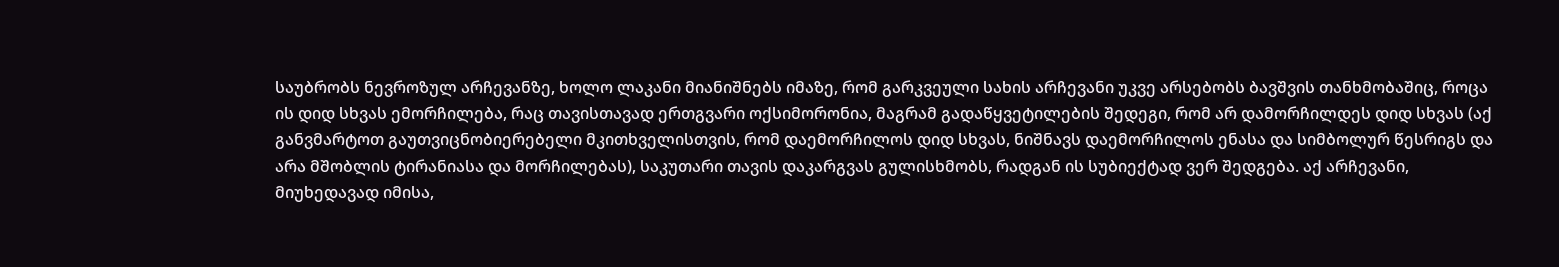საუბრობს ნევროზულ არჩევანზე, ხოლო ლაკანი მიანიშნებს იმაზე, რომ გარკვეული სახის არჩევანი უკვე არსებობს ბავშვის თანხმობაშიც, როცა ის დიდ სხვას ემორჩილება, რაც თავისთავად ერთგვარი ოქსიმორონია, მაგრამ გადაწყვეტილების შედეგი, რომ არ დამორჩილდეს დიდ სხვას (აქ განვმარტოთ გაუთვიცნობიერებელი მკითხველისთვის, რომ დაემორჩილოს დიდ სხვას, ნიშნავს დაემორჩილოს ენასა და სიმბოლურ წესრიგს და არა მშობლის ტირანიასა და მორჩილებას), საკუთარი თავის დაკარგვას გულისხმობს, რადგან ის სუბიექტად ვერ შედგება. აქ არჩევანი, მიუხედავად იმისა,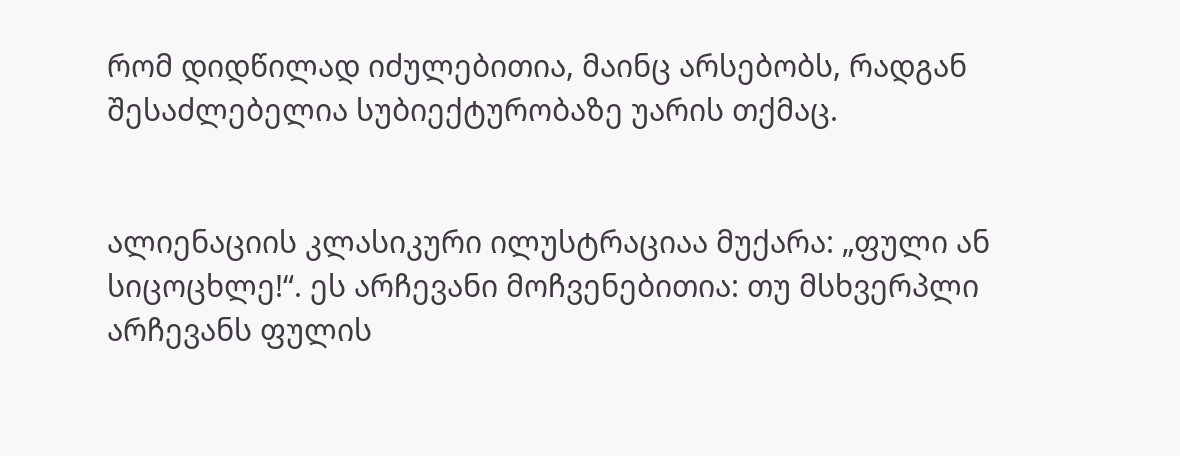რომ დიდწილად იძულებითია, მაინც არსებობს, რადგან შესაძლებელია სუბიექტურობაზე უარის თქმაც.


ალიენაციის კლასიკური ილუსტრაციაა მუქარა: „ფული ან სიცოცხლე!“. ეს არჩევანი მოჩვენებითია: თუ მსხვერპლი არჩევანს ფულის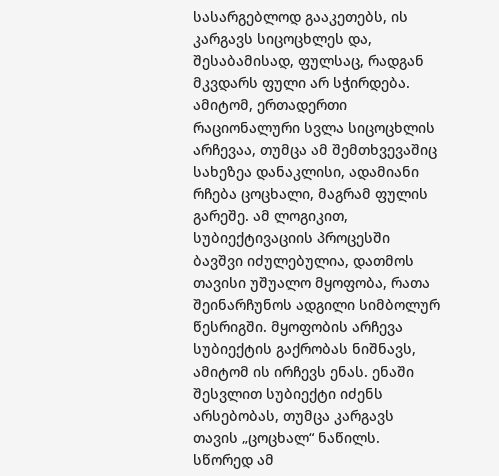სასარგებლოდ გააკეთებს, ის კარგავს სიცოცხლეს და, შესაბამისად, ფულსაც, რადგან მკვდარს ფული არ სჭირდება. ამიტომ, ერთადერთი რაციონალური სვლა სიცოცხლის არჩევაა, თუმცა ამ შემთხვევაშიც სახეზეა დანაკლისი, ადამიანი რჩება ცოცხალი, მაგრამ ფულის გარეშე. ამ ლოგიკით, სუბიექტივაციის პროცესში ბავშვი იძულებულია, დათმოს თავისი უშუალო მყოფობა, რათა შეინარჩუნოს ადგილი სიმბოლურ წესრიგში. მყოფობის არჩევა სუბიექტის გაქრობას ნიშნავს, ამიტომ ის ირჩევს ენას. ენაში შესვლით სუბიექტი იძენს არსებობას, თუმცა კარგავს თავის „ცოცხალ“ ნაწილს. სწორედ ამ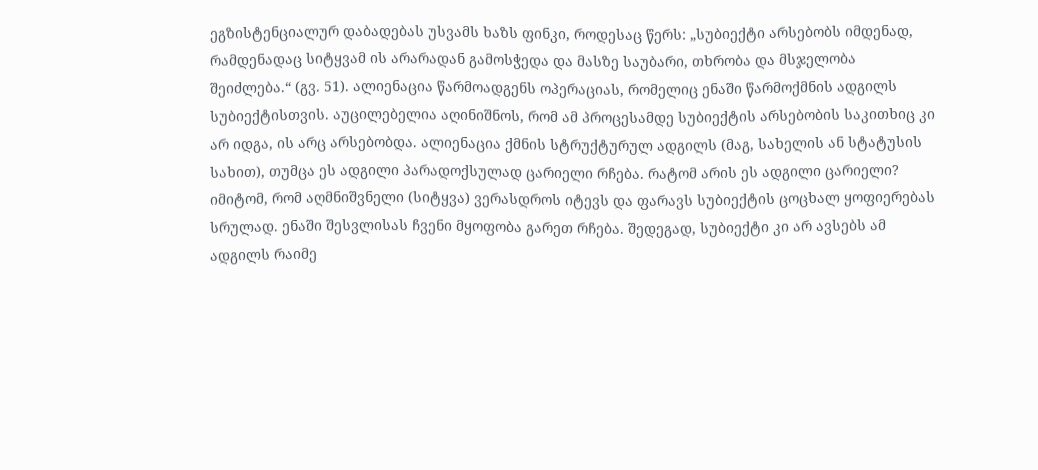ეგზისტენციალურ დაბადებას უსვამს ხაზს ფინკი, როდესაც წერს: „სუბიექტი არსებობს იმდენად, რამდენადაც სიტყვამ ის არარადან გამოსჭედა და მასზე საუბარი, თხრობა და მსჯელობა შეიძლება.“ (გვ. 51). ალიენაცია წარმოადგენს ოპერაციას, რომელიც ენაში წარმოქმნის ადგილს სუბიექტისთვის. აუცილებელია აღინიშნოს, რომ ამ პროცესამდე სუბიექტის არსებობის საკითხიც კი არ იდგა, ის არც არსებობდა. ალიენაცია ქმნის სტრუქტურულ ადგილს (მაგ, სახელის ან სტატუსის სახით), თუმცა ეს ადგილი პარადოქსულად ცარიელი რჩება. რატომ არის ეს ადგილი ცარიელი? იმიტომ, რომ აღმნიშვნელი (სიტყვა) ვერასდროს იტევს და ფარავს სუბიექტის ცოცხალ ყოფიერებას სრულად. ენაში შესვლისას ჩვენი მყოფობა გარეთ რჩება. შედეგად, სუბიექტი კი არ ავსებს ამ ადგილს რაიმე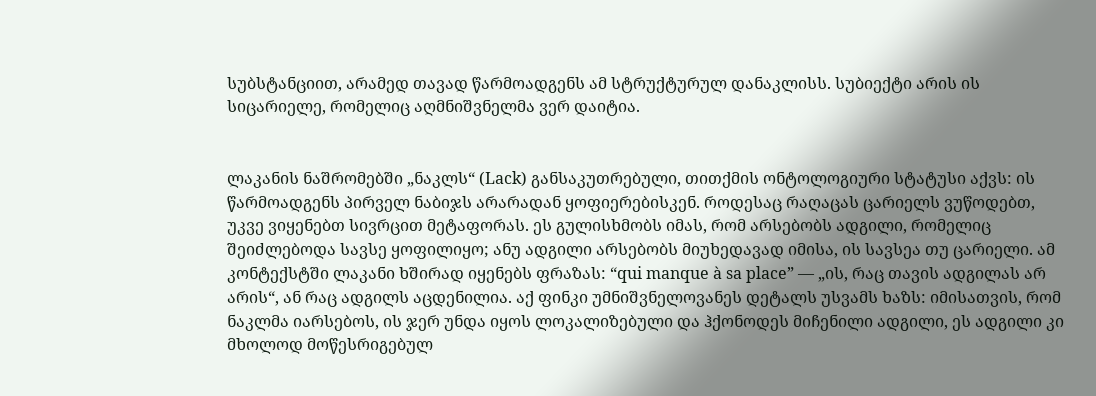სუბსტანციით, არამედ თავად წარმოადგენს ამ სტრუქტურულ დანაკლისს. სუბიექტი არის ის სიცარიელე, რომელიც აღმნიშვნელმა ვერ დაიტია.


ლაკანის ნაშრომებში „ნაკლს“ (Lack) განსაკუთრებული, თითქმის ონტოლოგიური სტატუსი აქვს: ის წარმოადგენს პირველ ნაბიჯს არარადან ყოფიერებისკენ. როდესაც რაღაცას ცარიელს ვუწოდებთ, უკვე ვიყენებთ სივრცით მეტაფორას. ეს გულისხმობს იმას, რომ არსებობს ადგილი, რომელიც შეიძლებოდა სავსე ყოფილიყო; ანუ ადგილი არსებობს მიუხედავად იმისა, ის სავსეა თუ ცარიელი. ამ კონტექსტში ლაკანი ხშირად იყენებს ფრაზას: “qui manque à sa place” — „ის, რაც თავის ადგილას არ არის“, ან რაც ადგილს აცდენილია. აქ ფინკი უმნიშვნელოვანეს დეტალს უსვამს ხაზს: იმისათვის, რომ ნაკლმა იარსებოს, ის ჯერ უნდა იყოს ლოკალიზებული და ჰქონოდეს მიჩენილი ადგილი, ეს ადგილი კი მხოლოდ მოწესრიგებულ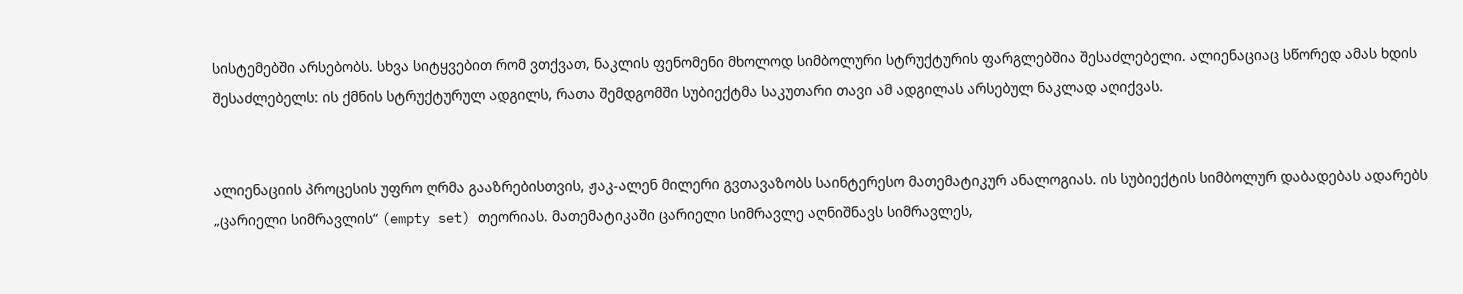სისტემებში არსებობს. სხვა სიტყვებით რომ ვთქვათ, ნაკლის ფენომენი მხოლოდ სიმბოლური სტრუქტურის ფარგლებშია შესაძლებელი. ალიენაციაც სწორედ ამას ხდის შესაძლებელს: ის ქმნის სტრუქტურულ ადგილს, რათა შემდგომში სუბიექტმა საკუთარი თავი ამ ადგილას არსებულ ნაკლად აღიქვას.


ალიენაციის პროცესის უფრო ღრმა გააზრებისთვის, ჟაკ-ალენ მილერი გვთავაზობს საინტერესო მათემატიკურ ანალოგიას. ის სუბიექტის სიმბოლურ დაბადებას ადარებს „ცარიელი სიმრავლის“ (empty set) თეორიას. მათემატიკაში ცარიელი სიმრავლე აღნიშნავს სიმრავლეს,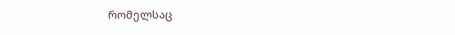რომელსაც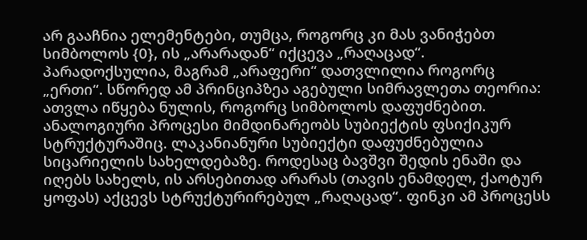არ გააჩნია ელემენტები, თუმცა, როგორც კი მას ვანიჭებთ სიმბოლოს {0}, ის „არარადან“ იქცევა „რაღაცად“. პარადოქსულია, მაგრამ „არაფერი“ დათვლილია როგორც „ერთი“. სწორედ ამ პრინციპზეა აგებული სიმრავლეთა თეორია: ათვლა იწყება ნულის, როგორც სიმბოლოს დაფუძნებით. ანალოგიური პროცესი მიმდინარეობს სუბიექტის ფსიქიკურ სტრუქტურაშიც. ლაკანიანური სუბიექტი დაფუძნებულია სიცარიელის სახელდებაზე. როდესაც ბავშვი შედის ენაში და იღებს სახელს, ის არსებითად არარას (თავის ენამდელ, ქაოტურ ყოფას) აქცევს სტრუქტურირებულ „რაღაცად“. ფინკი ამ პროცესს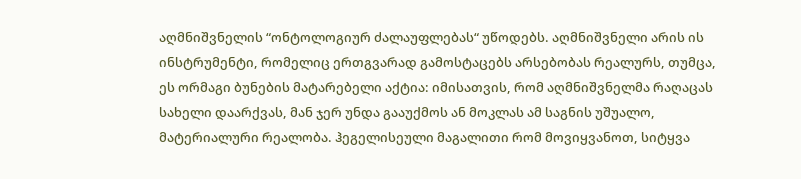აღმნიშვნელის “ონტოლოგიურ ძალაუფლებას“ უწოდებს. აღმნიშვნელი არის ის ინსტრუმენტი, რომელიც ერთგვარად გამოსტაცებს არსებობას რეალურს, თუმცა, ეს ორმაგი ბუნების მატარებელი აქტია: იმისათვის, რომ აღმნიშვნელმა რაღაცას სახელი დაარქვას, მან ჯერ უნდა გააუქმოს ან მოკლას ამ საგნის უშუალო, მატერიალური რეალობა. ჰეგელისეული მაგალითი რომ მოვიყვანოთ, სიტყვა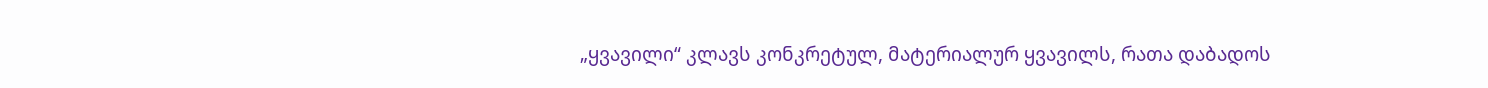„ყვავილი“ კლავს კონკრეტულ, მატერიალურ ყვავილს, რათა დაბადოს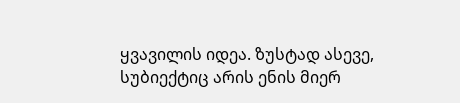ყვავილის იდეა. ზუსტად ასევე, სუბიექტიც არის ენის მიერ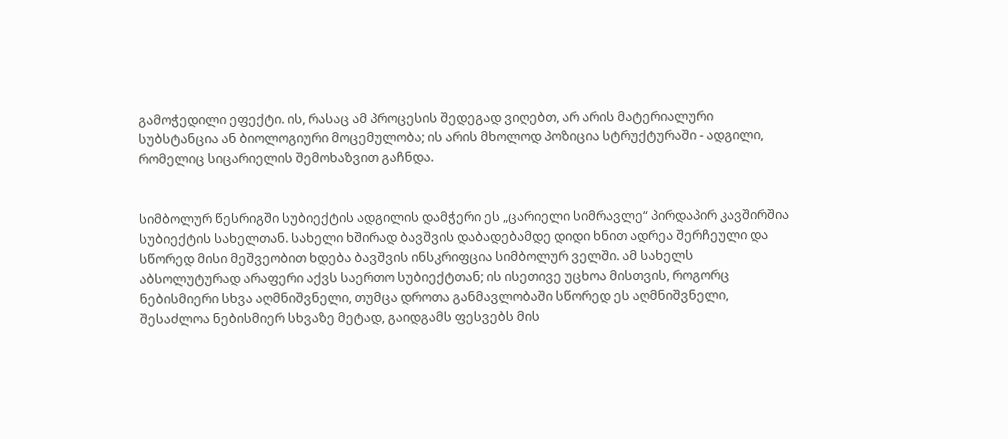გამოჭედილი ეფექტი. ის, რასაც ამ პროცესის შედეგად ვიღებთ, არ არის მატერიალური სუბსტანცია ან ბიოლოგიური მოცემულობა; ის არის მხოლოდ პოზიცია სტრუქტურაში - ადგილი, რომელიც სიცარიელის შემოხაზვით გაჩნდა.


სიმბოლურ წესრიგში სუბიექტის ადგილის დამჭერი ეს „ცარიელი სიმრავლე“ პირდაპირ კავშირშია სუბიექტის სახელთან. სახელი ხშირად ბავშვის დაბადებამდე დიდი ხნით ადრეა შერჩეული და სწორედ მისი მეშვეობით ხდება ბავშვის ინსკრიფცია სიმბოლურ ველში. ამ სახელს აბსოლუტურად არაფერი აქვს საერთო სუბიექტთან; ის ისეთივე უცხოა მისთვის, როგორც ნებისმიერი სხვა აღმნიშვნელი, თუმცა დროთა განმავლობაში სწორედ ეს აღმნიშვნელი, შესაძლოა ნებისმიერ სხვაზე მეტად, გაიდგამს ფესვებს მის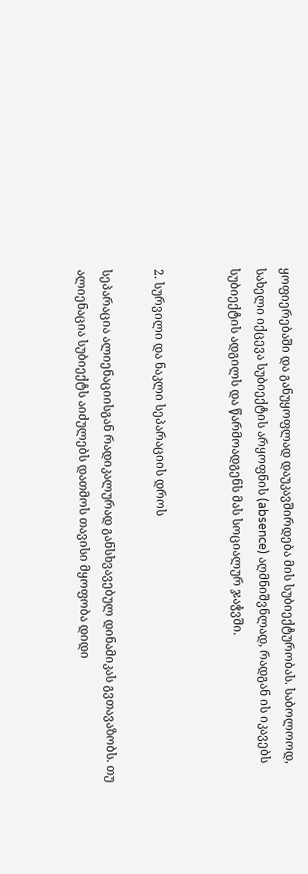ყოფიერებაში და განუყოფლად დაუკავშირდება მის სუბიექტურობას. საბოლოოდ, სახელი იქცევა სუბიექტის არყოფნის (absence) აღმნიშვნლად, რადგან ის იკავებს სუბიექტის ადგილს და წარმოადგენს მას სოციალურ ჯაჭვში.


2. სურვილი და ნაკლი სეპარაციის დროს

სეპარაცია ალიენაციისგან რადიკალურად განსხვავებულ დინამიკას გვთავაზობს. თუ ალიენაცია სუბიექტს აიძულებს დათმოს თავისი მყოფობა დიდი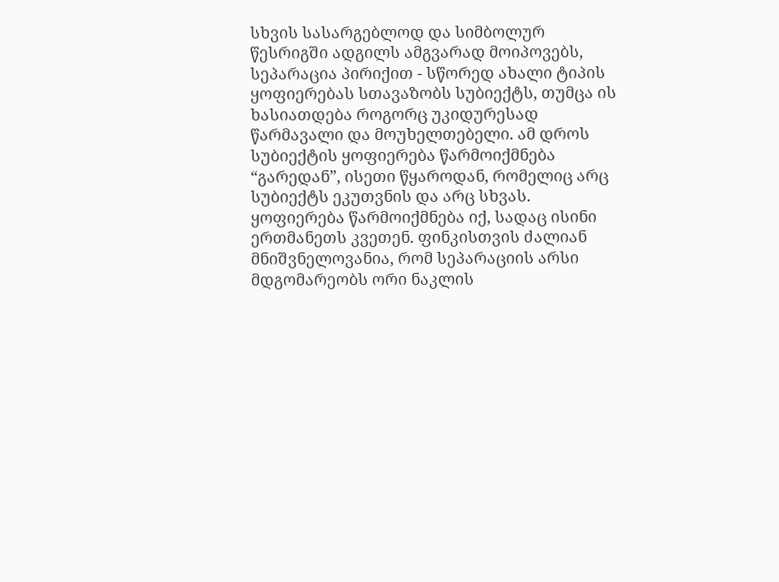სხვის სასარგებლოდ და სიმბოლურ წესრიგში ადგილს ამგვარად მოიპოვებს, სეპარაცია პირიქით - სწორედ ახალი ტიპის ყოფიერებას სთავაზობს სუბიექტს, თუმცა ის ხასიათდება როგორც უკიდურესად წარმავალი და მოუხელთებელი. ამ დროს სუბიექტის ყოფიერება წარმოიქმნება “გარედან”, ისეთი წყაროდან, რომელიც არც სუბიექტს ეკუთვნის და არც სხვას. ყოფიერება წარმოიქმნება იქ, სადაც ისინი ერთმანეთს კვეთენ. ფინკისთვის ძალიან მნიშვნელოვანია, რომ სეპარაციის არსი მდგომარეობს ორი ნაკლის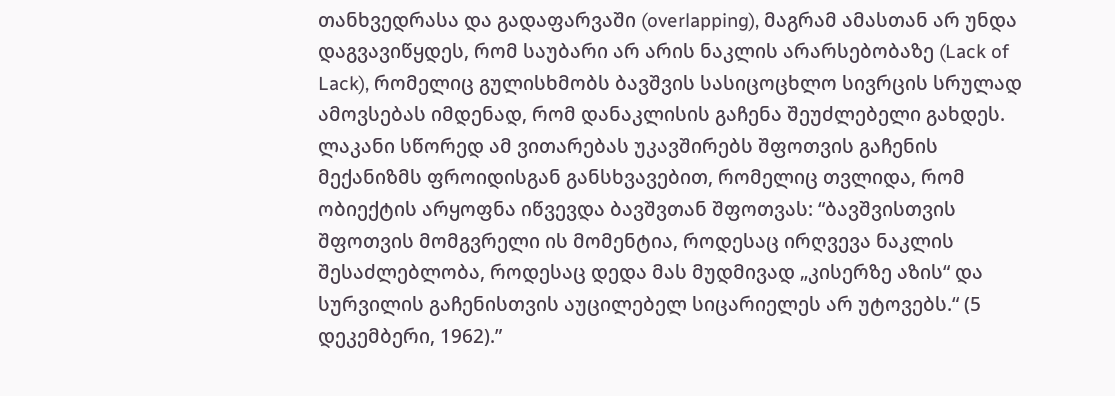თანხვედრასა და გადაფარვაში (overlapping), მაგრამ ამასთან არ უნდა დაგვავიწყდეს, რომ საუბარი არ არის ნაკლის არარსებობაზე (Lack of Lack), რომელიც გულისხმობს ბავშვის სასიცოცხლო სივრცის სრულად ამოვსებას იმდენად, რომ დანაკლისის გაჩენა შეუძლებელი გახდეს. ლაკანი სწორედ ამ ვითარებას უკავშირებს შფოთვის გაჩენის მექანიზმს ფროიდისგან განსხვავებით, რომელიც თვლიდა, რომ ობიექტის არყოფნა იწვევდა ბავშვთან შფოთვას: “ბავშვისთვის შფოთვის მომგვრელი ის მომენტია, როდესაც ირღვევა ნაკლის შესაძლებლობა, როდესაც დედა მას მუდმივად „კისერზე აზის“ და სურვილის გაჩენისთვის აუცილებელ სიცარიელეს არ უტოვებს.“ (5 დეკემბერი, 1962).”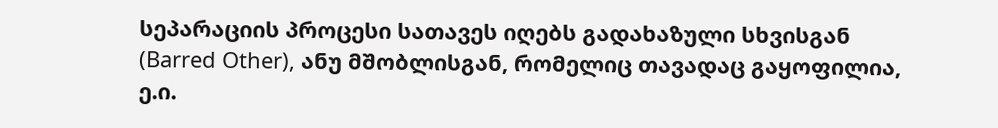სეპარაციის პროცესი სათავეს იღებს გადახაზული სხვისგან (Barred Other), ანუ მშობლისგან, რომელიც თავადაც გაყოფილია, ე.ი.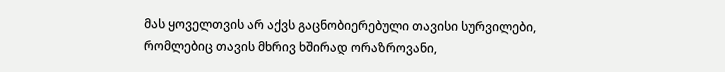მას ყოველთვის არ აქვს გაცნობიერებული თავისი სურვილები, რომლებიც თავის მხრივ ხშირად ორაზროვანი,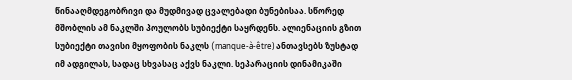წინააღმდეგობრივი და მუდმივად ცვალებადი ბუნებისაა. სწორედ მშობლის ამ ნაკლში პოულობს სუბიექტი საყრდენს. ალიენაციის გზით სუბიექტი თავისი მყოფობის ნაკლს (manque-à-être) ანთავსებს ზუსტად იმ ადგილას, სადაც სხვასაც აქვს ნაკლი. სეპარაციის დინამიკაში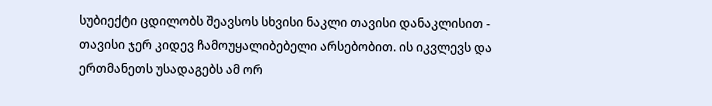სუბიექტი ცდილობს შეავსოს სხვისი ნაკლი თავისი დანაკლისით - თავისი ჯერ კიდევ ჩამოუყალიბებელი არსებობით. ის იკვლევს და ერთმანეთს უსადაგებს ამ ორ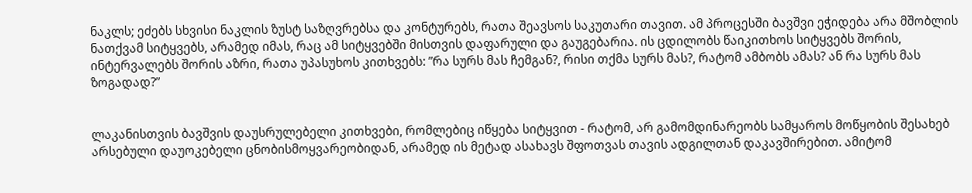ნაკლს; ეძებს სხვისი ნაკლის ზუსტ საზღვრებსა და კონტურებს, რათა შეავსოს საკუთარი თავით. ამ პროცესში ბავშვი ეჭიდება არა მშობლის ნათქვამ სიტყვებს, არამედ იმას, რაც ამ სიტყვებში მისთვის დაფარული და გაუგებარია. ის ცდილობს წაიკითხოს სიტყვებს შორის, ინტერვალებს შორის აზრი, რათა უპასუხოს კითხვებს: ”რა სურს მას ჩემგან?, რისი თქმა სურს მას?, რატომ ამბობს ამას? ან რა სურს მას ზოგადად?”


ლაკანისთვის ბავშვის დაუსრულებელი კითხვები, რომლებიც იწყება სიტყვით - რატომ, არ გამომდინარეობს სამყაროს მოწყობის შესახებ არსებული დაუოკებელი ცნობისმოყვარეობიდან, არამედ ის მეტად ასახავს შფოთვას თავის ადგილთან დაკავშირებით. ამიტომ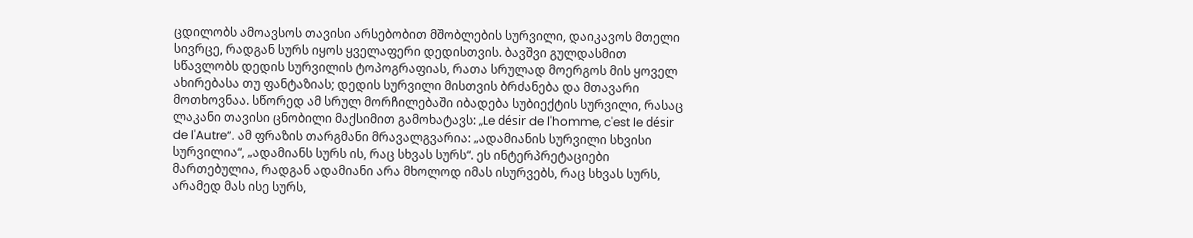ცდილობს ამოავსოს თავისი არსებობით მშობლების სურვილი, დაიკავოს მთელი სივრცე, რადგან სურს იყოს ყველაფერი დედისთვის. ბავშვი გულდასმით სწავლობს დედის სურვილის ტოპოგრაფიას, რათა სრულად მოერგოს მის ყოველ ახირებასა თუ ფანტაზიას; დედის სურვილი მისთვის ბრძანება და მთავარი მოთხოვნაა. სწორედ ამ სრულ მორჩილებაში იბადება სუბიექტის სურვილი, რასაც ლაკანი თავისი ცნობილი მაქსიმით გამოხატავს: „Le désir de l'homme, c'est le désir de l'Autre“. ამ ფრაზის თარგმანი მრავალგვარია: „ადამიანის სურვილი სხვისი სურვილია“, „ადამიანს სურს ის, რაც სხვას სურს“. ეს ინტერპრეტაციები მართებულია, რადგან ადამიანი არა მხოლოდ იმას ისურვებს, რაც სხვას სურს, არამედ მას ისე სურს,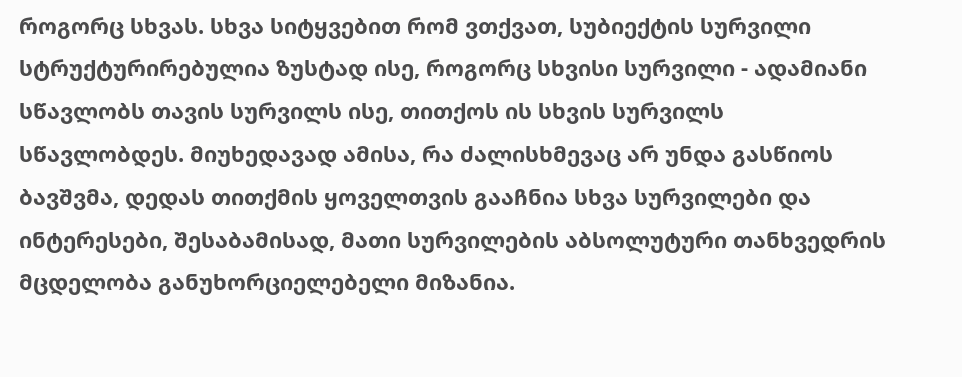როგორც სხვას. სხვა სიტყვებით რომ ვთქვათ, სუბიექტის სურვილი სტრუქტურირებულია ზუსტად ისე, როგორც სხვისი სურვილი - ადამიანი სწავლობს თავის სურვილს ისე, თითქოს ის სხვის სურვილს სწავლობდეს. მიუხედავად ამისა, რა ძალისხმევაც არ უნდა გასწიოს ბავშვმა, დედას თითქმის ყოველთვის გააჩნია სხვა სურვილები და ინტერესები, შესაბამისად, მათი სურვილების აბსოლუტური თანხვედრის მცდელობა განუხორციელებელი მიზანია.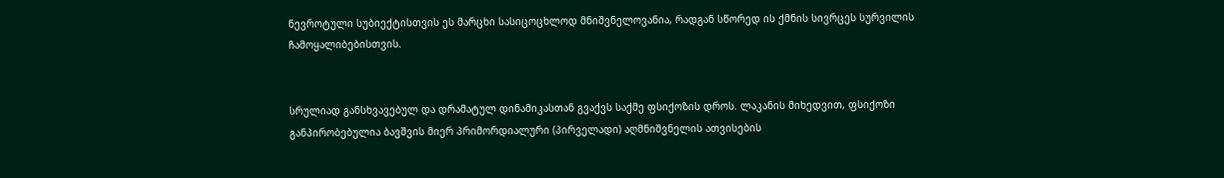ნევროტული სუბიექტისთვის ეს მარცხი სასიცოცხლოდ მნიშვნელოვანია, რადგან სწორედ ის ქმნის სივრცეს სურვილის ჩამოყალიბებისთვის.


სრულიად განსხვავებულ და დრამატულ დინამიკასთან გვაქვს საქმე ფსიქოზის დროს. ლაკანის მიხედვით, ფსიქოზი განპირობებულია ბავშვის მიერ პრიმორდიალური (პირველადი) აღმნიშვნელის ათვისების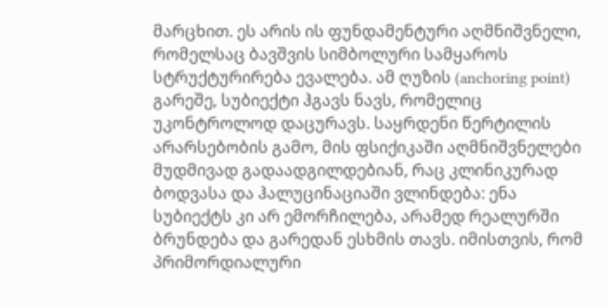მარცხით. ეს არის ის ფუნდამენტური აღმნიშვნელი, რომელსაც ბავშვის სიმბოლური სამყაროს სტრუქტურირება ევალება. ამ ღუზის (anchoring point) გარეშე, სუბიექტი ჰგავს ნავს, რომელიც უკონტროლოდ დაცურავს. საყრდენი წერტილის არარსებობის გამო, მის ფსიქიკაში აღმნიშვნელები მუდმივად გადაადგილდებიან, რაც კლინიკურად ბოდვასა და ჰალუცინაციაში ვლინდება: ენა სუბიექტს კი არ ემორჩილება, არამედ რეალურში ბრუნდება და გარედან ესხმის თავს. იმისთვის, რომ პრიმორდიალური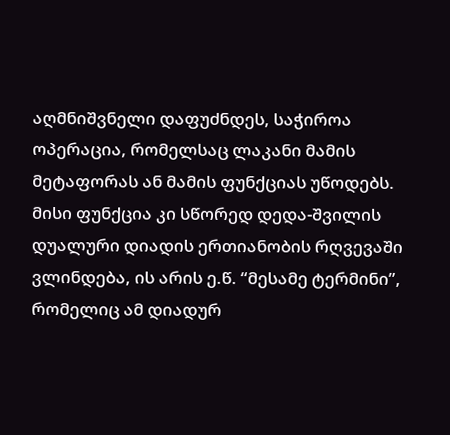აღმნიშვნელი დაფუძნდეს, საჭიროა ოპერაცია, რომელსაც ლაკანი მამის მეტაფორას ან მამის ფუნქციას უწოდებს. მისი ფუნქცია კი სწორედ დედა-შვილის დუალური დიადის ერთიანობის რღვევაში ვლინდება, ის არის ე.წ. “მესამე ტერმინი”, რომელიც ამ დიადურ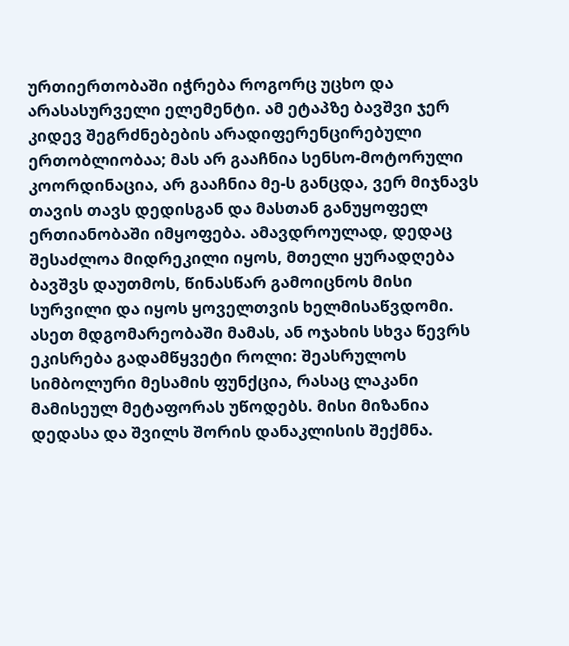ურთიერთობაში იჭრება როგორც უცხო და არასასურველი ელემენტი. ამ ეტაპზე ბავშვი ჯერ კიდევ შეგრძნებების არადიფერენცირებული ერთობლიობაა; მას არ გააჩნია სენსო-მოტორული კოორდინაცია, არ გააჩნია მე-ს განცდა, ვერ მიჯნავს თავის თავს დედისგან და მასთან განუყოფელ ერთიანობაში იმყოფება. ამავდროულად, დედაც შესაძლოა მიდრეკილი იყოს, მთელი ყურადღება ბავშვს დაუთმოს, წინასწარ გამოიცნოს მისი სურვილი და იყოს ყოველთვის ხელმისაწვდომი. ასეთ მდგომარეობაში მამას, ან ოჯახის სხვა წევრს ეკისრება გადამწყვეტი როლი: შეასრულოს სიმბოლური მესამის ფუნქცია, რასაც ლაკანი მამისეულ მეტაფორას უწოდებს. მისი მიზანია დედასა და შვილს შორის დანაკლისის შექმნა.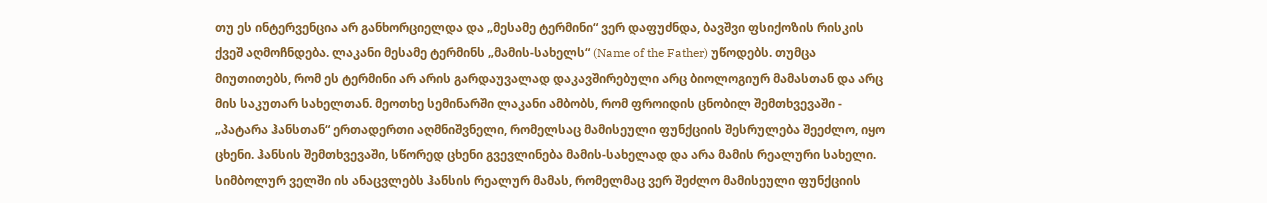თუ ეს ინტერვენცია არ განხორციელდა და „მესამე ტერმინი“ ვერ დაფუძნდა, ბავშვი ფსიქოზის რისკის ქვეშ აღმოჩნდება. ლაკანი მესამე ტერმინს „მამის-სახელს“ (Name of the Father) უწოდებს. თუმცა მიუთითებს, რომ ეს ტერმინი არ არის გარდაუვალად დაკავშირებული არც ბიოლოგიურ მამასთან და არც მის საკუთარ სახელთან. მეოთხე სემინარში ლაკანი ამბობს, რომ ფროიდის ცნობილ შემთხვევაში - „პატარა ჰანსთან“ ერთადერთი აღმნიშვნელი, რომელსაც მამისეული ფუნქციის შესრულება შეეძლო, იყო ცხენი. ჰანსის შემთხვევაში, სწორედ ცხენი გვევლინება მამის-სახელად და არა მამის რეალური სახელი. სიმბოლურ ველში ის ანაცვლებს ჰანსის რეალურ მამას, რომელმაც ვერ შეძლო მამისეული ფუნქციის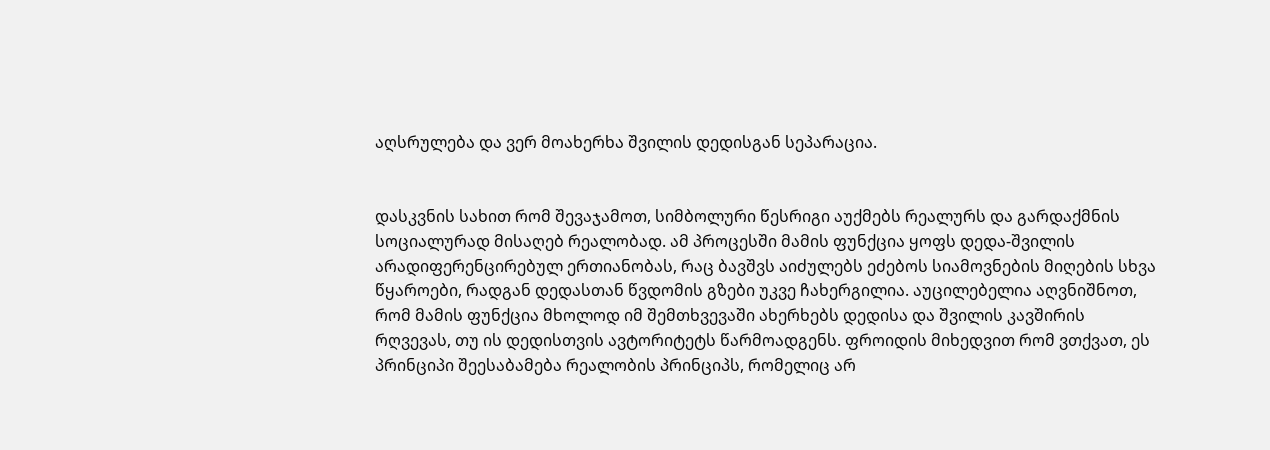აღსრულება და ვერ მოახერხა შვილის დედისგან სეპარაცია.


დასკვნის სახით რომ შევაჯამოთ, სიმბოლური წესრიგი აუქმებს რეალურს და გარდაქმნის სოციალურად მისაღებ რეალობად. ამ პროცესში მამის ფუნქცია ყოფს დედა-შვილის არადიფერენცირებულ ერთიანობას, რაც ბავშვს აიძულებს ეძებოს სიამოვნების მიღების სხვა წყაროები, რადგან დედასთან წვდომის გზები უკვე ჩახერგილია. აუცილებელია აღვნიშნოთ, რომ მამის ფუნქცია მხოლოდ იმ შემთხვევაში ახერხებს დედისა და შვილის კავშირის რღვევას, თუ ის დედისთვის ავტორიტეტს წარმოადგენს. ფროიდის მიხედვით რომ ვთქვათ, ეს პრინციპი შეესაბამება რეალობის პრინციპს, რომელიც არ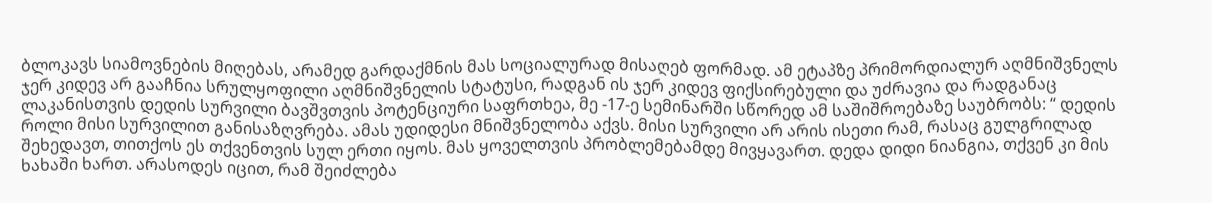ბლოკავს სიამოვნების მიღებას, არამედ გარდაქმნის მას სოციალურად მისაღებ ფორმად. ამ ეტაპზე პრიმორდიალურ აღმნიშვნელს ჯერ კიდევ არ გააჩნია სრულყოფილი აღმნიშვნელის სტატუსი, რადგან ის ჯერ კიდევ ფიქსირებული და უძრავია და რადგანაც ლაკანისთვის დედის სურვილი ბავშვთვის პოტენციური საფრთხეა, მე -17-ე სემინარში სწორედ ამ საშიშროებაზე საუბრობს: “ დედის როლი მისი სურვილით განისაზღვრება. ამას უდიდესი მნიშვნელობა აქვს. მისი სურვილი არ არის ისეთი რამ, რასაც გულგრილად შეხედავთ, თითქოს ეს თქვენთვის სულ ერთი იყოს. მას ყოველთვის პრობლემებამდე მივყავართ. დედა დიდი ნიანგია, თქვენ კი მის ხახაში ხართ. არასოდეს იცით, რამ შეიძლება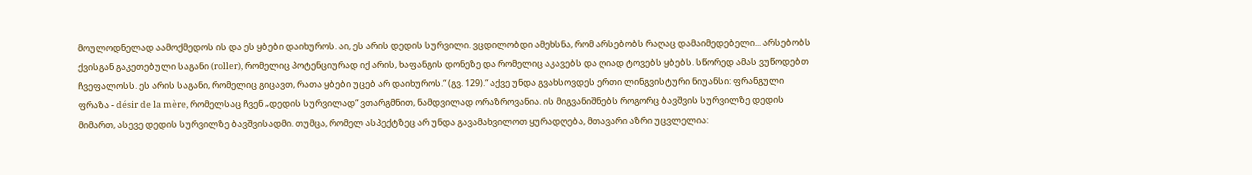მოულოდნელად აამოქმედოს ის და ეს ყბები დაიხუროს. აი, ეს არის დედის სურვილი. ვცდილობდი ამეხსნა, რომ არსებობს რაღაც დამაიმედებელი... არსებობს ქვისგან გაკეთებული საგანი (roller), რომელიც პოტენციურად იქ არის, ხაფანგის დონეზე და რომელიც აკავებს და ღიად ტოვებს ყბებს. სწორედ ამას ვუწოდებთ ჩვეფალოსს. ეს არის საგანი, რომელიც გიცავთ, რათა ყბები უცებ არ დაიხუროს.“ (გვ. 129).“ აქვე უნდა გვახსოვდეს ერთი ლინგვისტური ნიუანსი: ფრანგული ფრაზა - désir de la mère, რომელსაც ჩვენ „დედის სურვილად“ ვთარგმნით, ნამდვილად ორაზროვანია. ის მიგვანიშნებს როგორც ბავშვის სურვილზე დედის მიმართ, ასევე დედის სურვილზე ბავშვისადმი. თუმცა, რომელ ასპექტზეც არ უნდა გავამახვილოთ ყურადღება, მთავარი აზრი უცვლელია: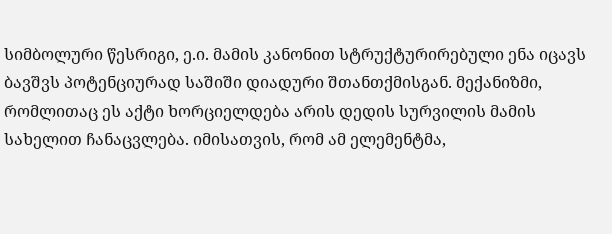სიმბოლური წესრიგი, ე.ი. მამის კანონით სტრუქტურირებული ენა იცავს ბავშვს პოტენციურად საშიში დიადური შთანთქმისგან. მექანიზმი, რომლითაც ეს აქტი ხორციელდება არის დედის სურვილის მამის სახელით ჩანაცვლება. იმისათვის, რომ ამ ელემენტმა,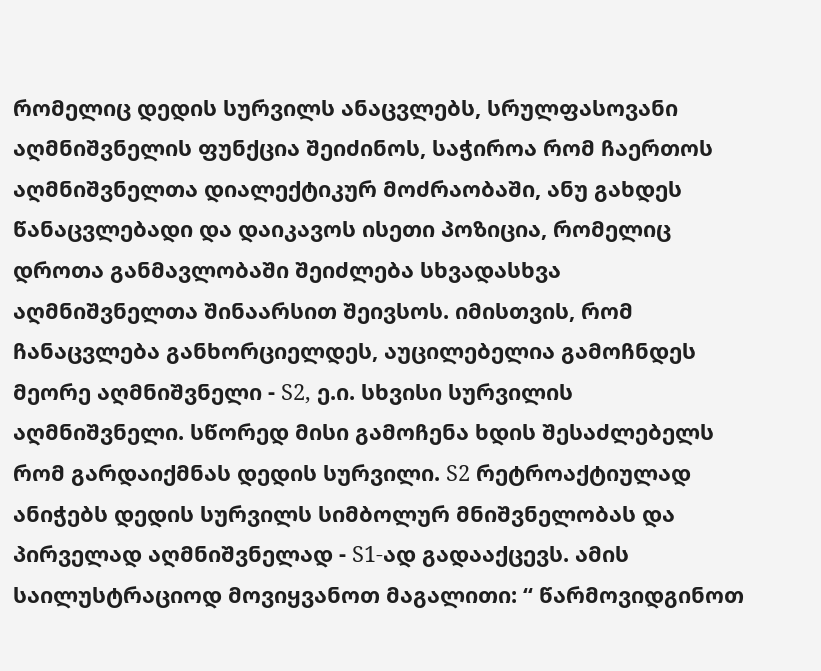რომელიც დედის სურვილს ანაცვლებს, სრულფასოვანი აღმნიშვნელის ფუნქცია შეიძინოს, საჭიროა რომ ჩაერთოს აღმნიშვნელთა დიალექტიკურ მოძრაობაში, ანუ გახდეს წანაცვლებადი და დაიკავოს ისეთი პოზიცია, რომელიც დროთა განმავლობაში შეიძლება სხვადასხვა აღმნიშვნელთა შინაარსით შეივსოს. იმისთვის, რომ ჩანაცვლება განხორციელდეს, აუცილებელია გამოჩნდეს მეორე აღმნიშვნელი - S2, ე.ი. სხვისი სურვილის აღმნიშვნელი. სწორედ მისი გამოჩენა ხდის შესაძლებელს რომ გარდაიქმნას დედის სურვილი. S2 რეტროაქტიულად ანიჭებს დედის სურვილს სიმბოლურ მნიშვნელობას და პირველად აღმნიშვნელად - S1-ად გადააქცევს. ამის საილუსტრაციოდ მოვიყვანოთ მაგალითი: “ წარმოვიდგინოთ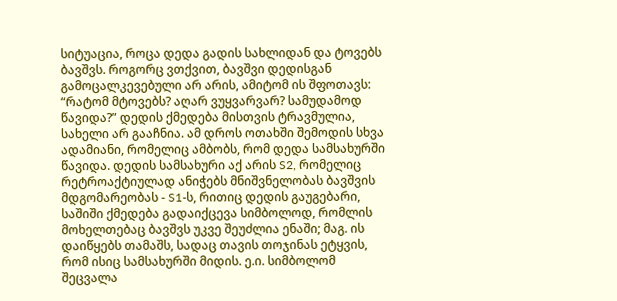სიტუაცია, როცა დედა გადის სახლიდან და ტოვებს ბავშვს. როგორც ვთქვით, ბავშვი დედისგან გამოცალკევებული არ არის, ამიტომ ის შფოთავს: “რატომ მტოვებს? აღარ ვუყვარვარ? სამუდამოდ წავიდა?” დედის ქმედება მისთვის ტრავმულია, სახელი არ გააჩნია. ამ დროს ოთახში შემოდის სხვა ადამიანი, რომელიც ამბობს, რომ დედა სამსახურში წავიდა. დედის სამსახური აქ არის S2, რომელიც რეტროაქტიულად ანიჭებს მნიშვნელობას ბავშვის მდგომარეობას - S1-ს, რითიც დედის გაუგებარი, საშიში ქმედება გადაიქცევა სიმბოლოდ, რომლის მოხელთებაც ბავშვს უკვე შეუძლია ენაში; მაგ. ის დაიწყებს თამაშს, სადაც თავის თოჯინას ეტყვის, რომ ისიც სამსახურში მიდის. ე.ი. სიმბოლომ შეცვალა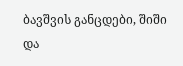ბავშვის განცდები, შიში და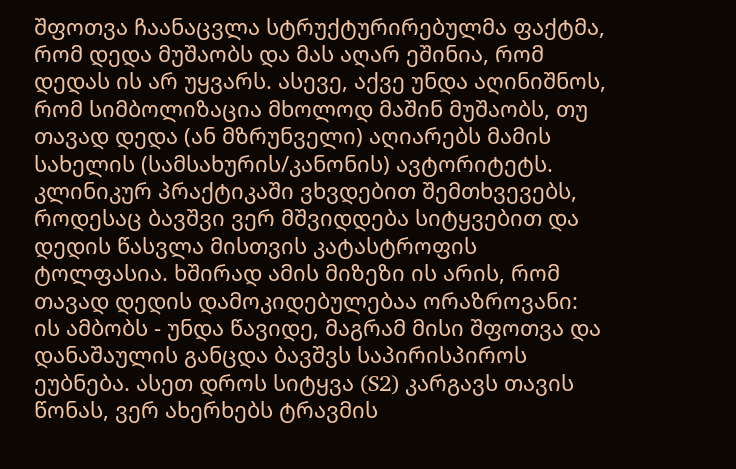შფოთვა ჩაანაცვლა სტრუქტურირებულმა ფაქტმა, რომ დედა მუშაობს და მას აღარ ეშინია, რომ დედას ის არ უყვარს. ასევე, აქვე უნდა აღინიშნოს, რომ სიმბოლიზაცია მხოლოდ მაშინ მუშაობს, თუ თავად დედა (ან მზრუნველი) აღიარებს მამის სახელის (სამსახურის/კანონის) ავტორიტეტს. კლინიკურ პრაქტიკაში ვხვდებით შემთხვევებს, როდესაც ბავშვი ვერ მშვიდდება სიტყვებით და დედის წასვლა მისთვის კატასტროფის ტოლფასია. ხშირად ამის მიზეზი ის არის, რომ თავად დედის დამოკიდებულებაა ორაზროვანი: ის ამბობს - უნდა წავიდე, მაგრამ მისი შფოთვა და დანაშაულის განცდა ბავშვს საპირისპიროს ეუბნება. ასეთ დროს სიტყვა (S2) კარგავს თავის წონას, ვერ ახერხებს ტრავმის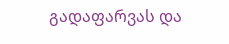გადაფარვას და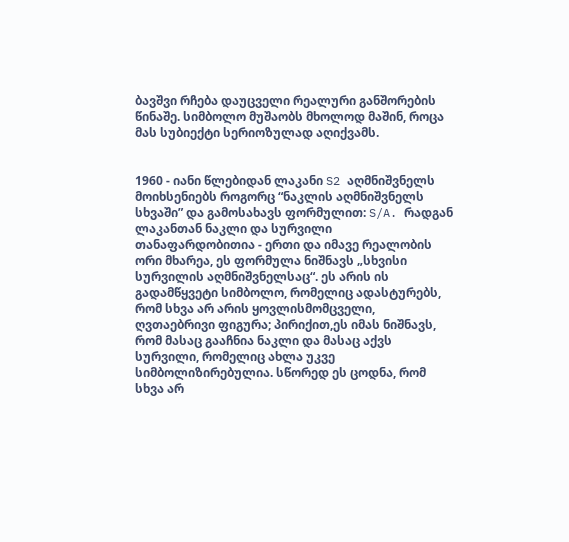ბავშვი რჩება დაუცველი რეალური განშორების წინაშე. სიმბოლო მუშაობს მხოლოდ მაშინ, როცა მას სუბიექტი სერიოზულად აღიქვამს.


1960 - იანი წლებიდან ლაკანი S2 აღმნიშვნელს მოიხსენიებს როგორც “ნაკლის აღმნიშვნელს სხვაში” და გამოსახავს ფორმულით: S/A. რადგან ლაკანთან ნაკლი და სურვილი თანაფარდობითია - ერთი და იმავე რეალობის ორი მხარეა, ეს ფორმულა ნიშნავს „სხვისი სურვილის აღმნიშვნელსაც“. ეს არის ის გადამწყვეტი სიმბოლო, რომელიც ადასტურებს, რომ სხვა არ არის ყოვლისმომცველი, ღვთაებრივი ფიგურა; პირიქით,ეს იმას ნიშნავს, რომ მასაც გააჩნია ნაკლი და მასაც აქვს სურვილი, რომელიც ახლა უკვე სიმბოლიზირებულია. სწორედ ეს ცოდნა, რომ სხვა არ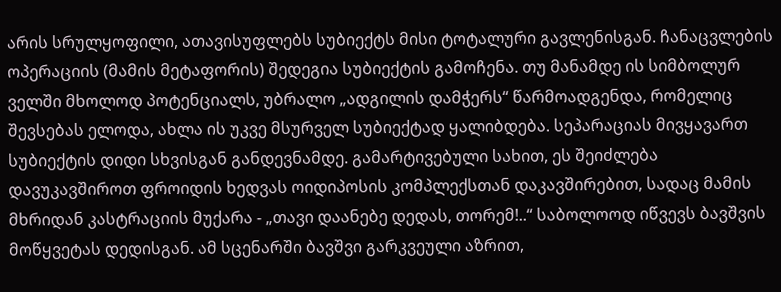არის სრულყოფილი, ათავისუფლებს სუბიექტს მისი ტოტალური გავლენისგან. ჩანაცვლების ოპერაციის (მამის მეტაფორის) შედეგია სუბიექტის გამოჩენა. თუ მანამდე ის სიმბოლურ ველში მხოლოდ პოტენციალს, უბრალო „ადგილის დამჭერს“ წარმოადგენდა, რომელიც შევსებას ელოდა, ახლა ის უკვე მსურველ სუბიექტად ყალიბდება. სეპარაციას მივყავართ სუბიექტის დიდი სხვისგან განდევნამდე. გამარტივებული სახით, ეს შეიძლება დავუკავშიროთ ფროიდის ხედვას ოიდიპოსის კომპლექსთან დაკავშირებით, სადაც მამის მხრიდან კასტრაციის მუქარა - „თავი დაანებე დედას, თორემ!..“ საბოლოოდ იწვევს ბავშვის მოწყვეტას დედისგან. ამ სცენარში ბავშვი გარკვეული აზრით,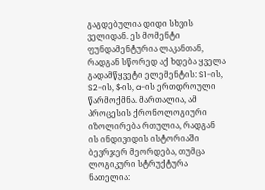გაგდებულია დიდი სხვის ველიდან. ეს მომენტი ფუნდამენტურია ლაკანთან, რადგან სწორედ აქ ხდება ყველა გადამწყვეტი ელემენტის: S1-ის, S2-ის, $-ის, a-ის ერთდროული წარმოქმნა. მართალია, ამ პროცესის ქრონოლოგიური იზოლირება რთულია, რადგან ის ინდივიდის ისტორიაში ბევრჯერ მეორდება, თუმცა ლოგიკური სტრუქტურა ნათელია: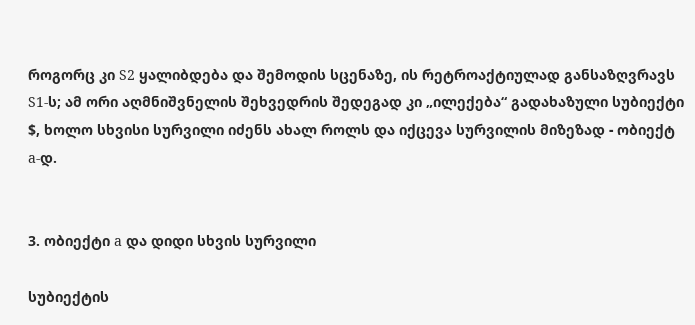როგორც კი S2 ყალიბდება და შემოდის სცენაზე, ის რეტროაქტიულად განსაზღვრავს S1-ს; ამ ორი აღმნიშვნელის შეხვედრის შედეგად კი „ილექება“ გადახაზული სუბიექტი $, ხოლო სხვისი სურვილი იძენს ახალ როლს და იქცევა სურვილის მიზეზად - ობიექტ a-დ.


3. ობიექტი a და დიდი სხვის სურვილი

სუბიექტის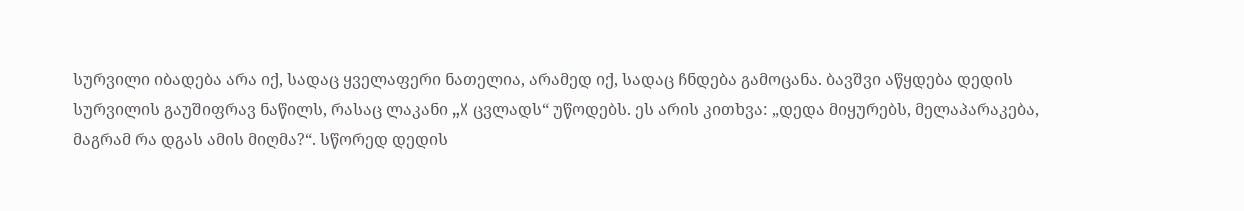სურვილი იბადება არა იქ, სადაც ყველაფერი ნათელია, არამედ იქ, სადაც ჩნდება გამოცანა. ბავშვი აწყდება დედის სურვილის გაუშიფრავ ნაწილს, რასაც ლაკანი „X ცვლადს“ უწოდებს. ეს არის კითხვა: „დედა მიყურებს, მელაპარაკება, მაგრამ რა დგას ამის მიღმა?“. სწორედ დედის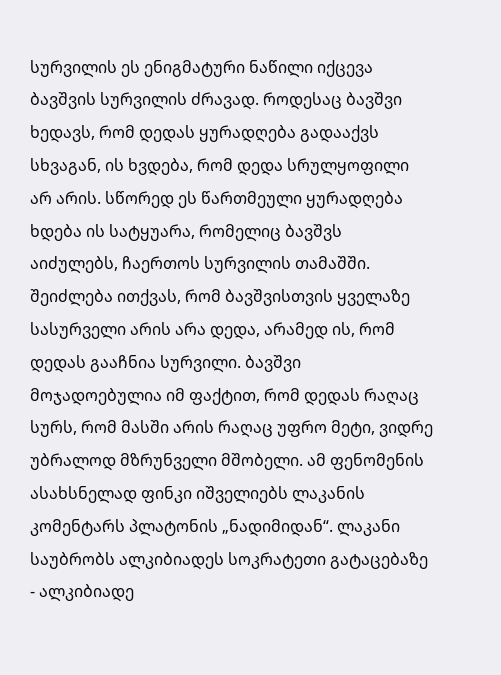სურვილის ეს ენიგმატური ნაწილი იქცევა ბავშვის სურვილის ძრავად. როდესაც ბავშვი ხედავს, რომ დედას ყურადღება გადააქვს სხვაგან, ის ხვდება, რომ დედა სრულყოფილი არ არის. სწორედ ეს წართმეული ყურადღება ხდება ის სატყუარა, რომელიც ბავშვს აიძულებს, ჩაერთოს სურვილის თამაშში. შეიძლება ითქვას, რომ ბავშვისთვის ყველაზე სასურველი არის არა დედა, არამედ ის, რომ დედას გააჩნია სურვილი. ბავშვი მოჯადოებულია იმ ფაქტით, რომ დედას რაღაც სურს, რომ მასში არის რაღაც უფრო მეტი, ვიდრე უბრალოდ მზრუნველი მშობელი. ამ ფენომენის ასახსნელად ფინკი იშველიებს ლაკანის კომენტარს პლატონის „ნადიმიდან“. ლაკანი საუბრობს ალკიბიადეს სოკრატეთი გატაცებაზე - ალკიბიადე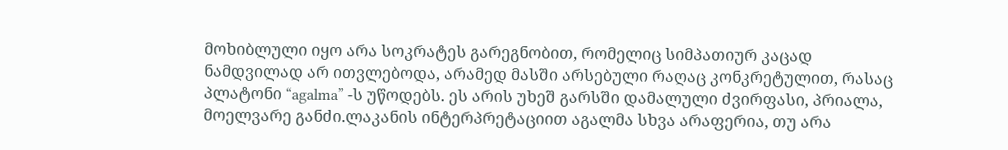მოხიბლული იყო არა სოკრატეს გარეგნობით, რომელიც სიმპათიურ კაცად ნამდვილად არ ითვლებოდა, არამედ მასში არსებული რაღაც კონკრეტულით, რასაც პლატონი “agalma” -ს უწოდებს. ეს არის უხეშ გარსში დამალული ძვირფასი, პრიალა, მოელვარე განძი.ლაკანის ინტერპრეტაციით აგალმა სხვა არაფერია, თუ არა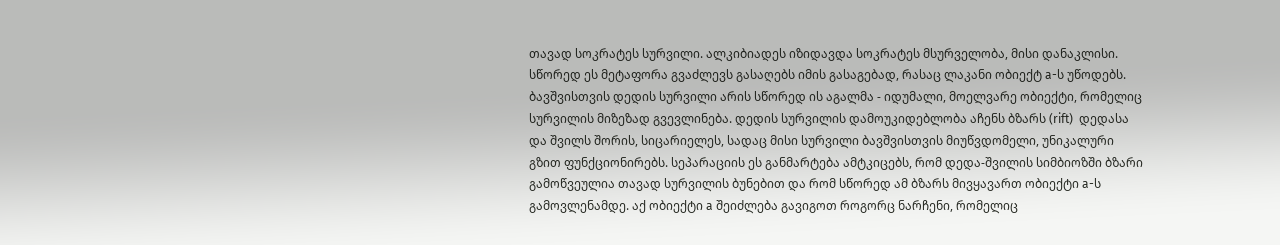თავად სოკრატეს სურვილი. ალკიბიადეს იზიდავდა სოკრატეს მსურველობა, მისი დანაკლისი. სწორედ ეს მეტაფორა გვაძლევს გასაღებს იმის გასაგებად, რასაც ლაკანი ობიექტ a-ს უწოდებს. ბავშვისთვის დედის სურვილი არის სწორედ ის აგალმა - იდუმალი, მოელვარე ობიექტი, რომელიც სურვილის მიზეზად გვევლინება. დედის სურვილის დამოუკიდებლობა აჩენს ბზარს (rift)  დედასა და შვილს შორის, სიცარიელეს, სადაც მისი სურვილი ბავშვისთვის მიუწვდომელი, უნიკალური გზით ფუნქციონირებს. სეპარაციის ეს განმარტება ამტკიცებს, რომ დედა-შვილის სიმბიოზში ბზარი გამოწვეულია თავად სურვილის ბუნებით და რომ სწორედ ამ ბზარს მივყავართ ობიექტი a-ს გამოვლენამდე. აქ ობიექტი a შეიძლება გავიგოთ როგორც ნარჩენი, რომელიც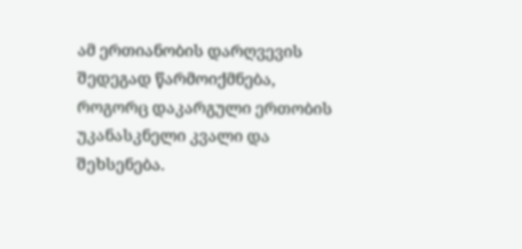ამ ერთიანობის დარღვევის შედეგად წარმოიქმნება, როგორც დაკარგული ერთობის უკანასკნელი კვალი და შეხსენება.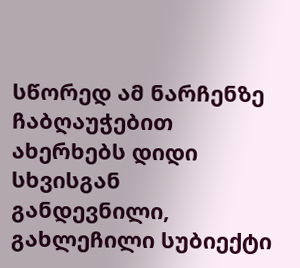სწორედ ამ ნარჩენზე ჩაბღაუჭებით ახერხებს დიდი სხვისგან განდევნილი, გახლეჩილი სუბიექტი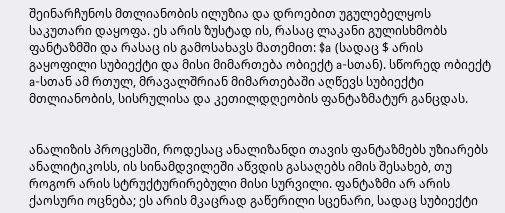შეინარჩუნოს მთლიანობის ილუზია და დროებით უგულებელყოს საკუთარი დაყოფა. ეს არის ზუსტად ის, რასაც ლაკანი გულისხმობს ფანტაზმში და რასაც ის გამოსახავს მათემით: $a (სადაც $ არის გაყოფილი სუბიექტი და მისი მიმართება ობიექტ a-სთან). სწორედ ობიექტ a-სთან ამ რთულ, მრავალშრიან მიმართებაში აღწევს სუბიექტი მთლიანობის, სისრულისა და კეთილდღეობის ფანტაზმატურ განცდას.


ანალიზის პროცესში, როდესაც ანალიზანდი თავის ფანტაზმებს უზიარებს ანალიტიკოსს, ის სინამდვილეში აწვდის გასაღებს იმის შესახებ, თუ როგორ არის სტრუქტურირებული მისი სურვილი. ფანტაზმი არ არის ქაოსური ოცნება; ეს არის მკაცრად გაწერილი სცენარი, სადაც სუბიექტი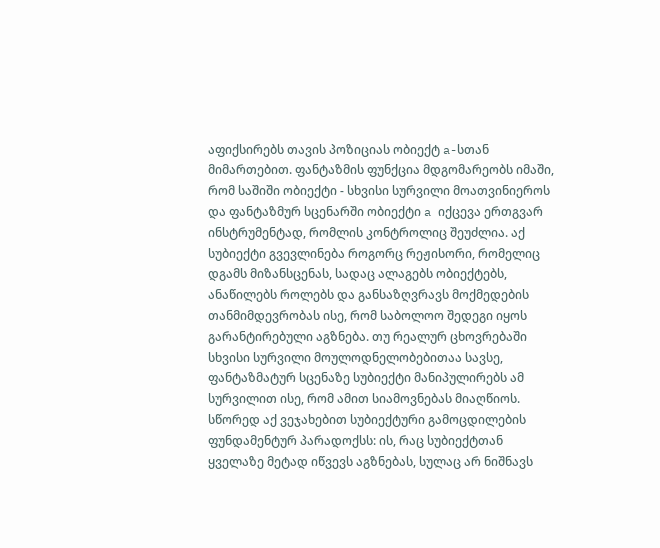აფიქსირებს თავის პოზიციას ობიექტ a-სთან მიმართებით. ფანტაზმის ფუნქცია მდგომარეობს იმაში, რომ საშიში ობიექტი - სხვისი სურვილი მოათვინიეროს და ფანტაზმურ სცენარში ობიექტი a იქცევა ერთგვარ ინსტრუმენტად, რომლის კონტროლიც შეუძლია. აქ სუბიექტი გვევლინება როგორც რეჟისორი, რომელიც დგამს მიზანსცენას, სადაც ალაგებს ობიექტებს, ანაწილებს როლებს და განსაზღვრავს მოქმედების თანმიმდევრობას ისე, რომ საბოლოო შედეგი იყოს გარანტირებული აგზნება. თუ რეალურ ცხოვრებაში სხვისი სურვილი მოულოდნელობებითაა სავსე, ფანტაზმატურ სცენაზე სუბიექტი მანიპულირებს ამ სურვილით ისე, რომ ამით სიამოვნებას მიაღწიოს. სწორედ აქ ვეჯახებით სუბიექტური გამოცდილების ფუნდამენტურ პარადოქსს: ის, რაც სუბიექტთან ყველაზე მეტად იწვევს აგზნებას, სულაც არ ნიშნავს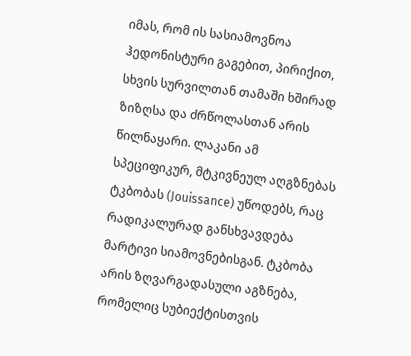იმას, რომ ის სასიამოვნოა ჰედონისტური გაგებით, პირიქით, სხვის სურვილთან თამაში ხშირად ზიზღსა და ძრწოლასთან არის წილნაყარი. ლაკანი ამ სპეციფიკურ, მტკივნეულ აღგზნებას ტკბობას (Jouissance) უწოდებს, რაც რადიკალურად განსხვავდება მარტივი სიამოვნებისგან. ტკბობა არის ზღვარგადასული აგზნება, რომელიც სუბიექტისთვის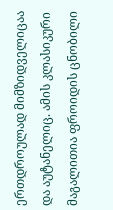ერთდროულად მიმზიდველიცაა და აუტანელიც. ამის კლასიკური მაგალითია ფროიდის ცნობილი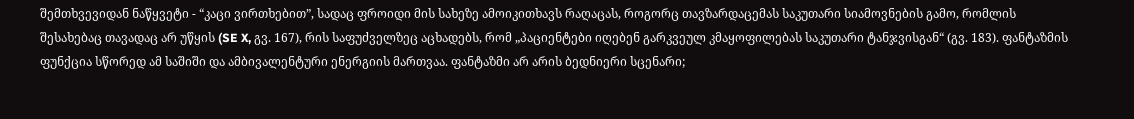შემთხვევიდან ნაწყვეტი - “კაცი ვირთხებით”, სადაც ფროიდი მის სახეზე ამოიკითხავს რაღაცას, როგორც თავზარდაცემას საკუთარი სიამოვნების გამო, რომლის შესახებაც თავადაც არ უწყის (SE X, გვ. 167), რის საფუძველზეც აცხადებს, რომ „პაციენტები იღებენ გარკვეულ კმაყოფილებას საკუთარი ტანჯვისგან“ (გვ. 183). ფანტაზმის ფუნქცია სწორედ ამ საშიში და ამბივალენტური ენერგიის მართვაა. ფანტაზმი არ არის ბედნიერი სცენარი;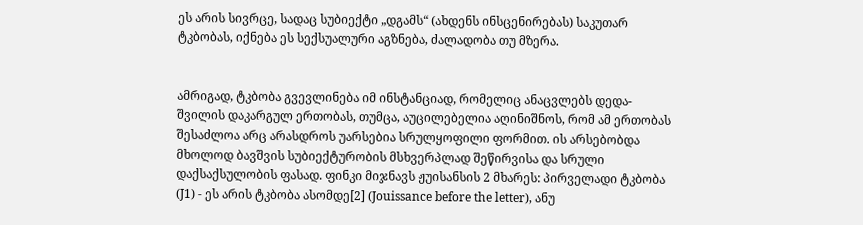ეს არის სივრცე, სადაც სუბიექტი „დგამს“ (ახდენს ინსცენირებას) საკუთარ ტკბობას, იქნება ეს სექსუალური აგზნება, ძალადობა თუ მზერა.


ამრიგად, ტკბობა გვევლინება იმ ინსტანციად, რომელიც ანაცვლებს დედა-შვილის დაკარგულ ერთობას, თუმცა, აუცილებელია აღინიშნოს, რომ ამ ერთობას შესაძლოა არც არასდროს უარსებია სრულყოფილი ფორმით. ის არსებობდა მხოლოდ ბავშვის სუბიექტურობის მსხვერპლად შეწირვისა და სრული დაქსაქსულობის ფასად. ფინკი მიჯნავს ჟუისანსის 2 მხარეს: პირველადი ტკბობა (J1) - ეს არის ტკბობა ასომდე[2] (Jouissance before the letter), ანუ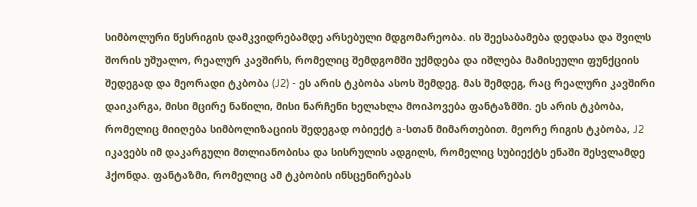სიმბოლური წესრიგის დამკვიდრებამდე არსებული მდგომარეობა. ის შეესაბამება დედასა და შვილს შორის უშუალო, რეალურ კავშირს, რომელიც შემდგომში უქმდება და იშლება მამისეული ფუნქციის შედეგად და მეორადი ტკბობა (J2) - ეს არის ტკბობა ასოს შემდეგ. მას შემდეგ, რაც რეალური კავშირი დაიკარგა, მისი მცირე ნაწილი, მისი ნარჩენი ხელახლა მოიპოვება ფანტაზმში. ეს არის ტკბობა, რომელიც მიიღება სიმბოლიზაციის შედეგად ობიექტ a-სთან მიმართებით. მეორე რიგის ტკბობა, J2 იკავებს იმ დაკარგული მთლიანობისა და სისრულის ადგილს, რომელიც სუბიექტს ენაში შესვლამდე ჰქონდა. ფანტაზმი, რომელიც ამ ტკბობის ინსცენირებას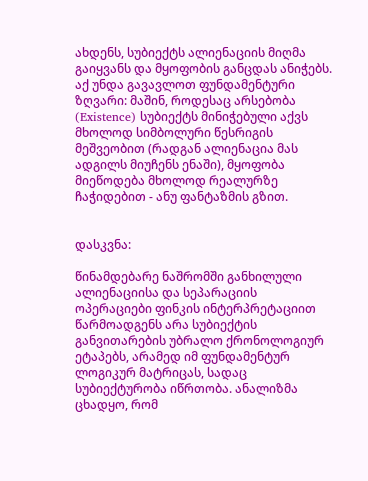ახდენს, სუბიექტს ალიენაციის მიღმა გაიყვანს და მყოფობის განცდას ანიჭებს. აქ უნდა გავავლოთ ფუნდამენტური ზღვარი: მაშინ, როდესაც არსებობა (Existence) სუბიექტს მინიჭებული აქვს მხოლოდ სიმბოლური წესრიგის მეშვეობით (რადგან ალიენაცია მას ადგილს მიუჩენს ენაში), მყოფობა მიეწოდება მხოლოდ რეალურზე ჩაჭიდებით - ანუ ფანტაზმის გზით.


დასკვნა:

წინამდებარე ნაშრომში განხილული ალიენაციისა და სეპარაციის ოპერაციები ფინკის ინტერპრეტაციით წარმოადგენს არა სუბიექტის განვითარების უბრალო ქრონოლოგიურ ეტაპებს, არამედ იმ ფუნდამენტურ ლოგიკურ მატრიცას, სადაც სუბიექტურობა იწრთობა. ანალიზმა ცხადყო, რომ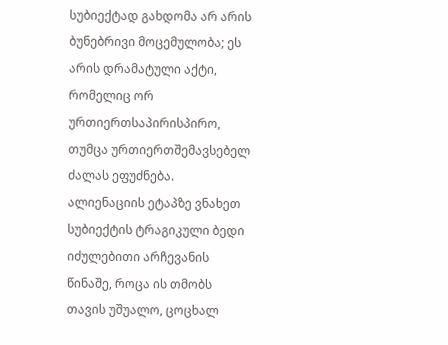სუბიექტად გახდომა არ არის ბუნებრივი მოცემულობა; ეს არის დრამატული აქტი, რომელიც ორ ურთიერთსაპირისპირო, თუმცა ურთიერთშემავსებელ ძალას ეფუძნება. ალიენაციის ეტაპზე ვნახეთ სუბიექტის ტრაგიკული ბედი იძულებითი არჩევანის წინაშე, როცა ის თმობს თავის უშუალო, ცოცხალ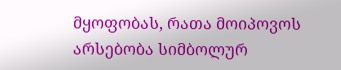მყოფობას, რათა მოიპოვოს არსებობა სიმბოლურ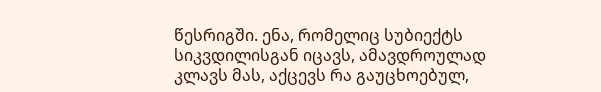წესრიგში. ენა, რომელიც სუბიექტს სიკვდილისგან იცავს, ამავდროულად კლავს მას, აქცევს რა გაუცხოებულ,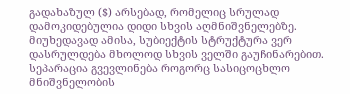გადახაზულ ($) არსებად, რომელიც სრულად დამოკიდებულია დიდი სხვის აღმნიშვნელებზე. მიუხედავად ამისა, სუბიექტის სტრუქტურა ვერ დასრულდება მხოლოდ სხვის ველში გაუჩინარებით. სეპარაცია გვევლინება როგორც სასიცოცხლო მნიშვნელობის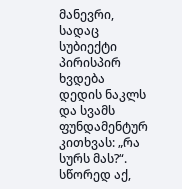მანევრი, სადაც სუბიექტი პირისპირ ხვდება დედის ნაკლს და სვამს ფუნდამენტურ კითხვას: „რა სურს მას?“. სწორედ აქ,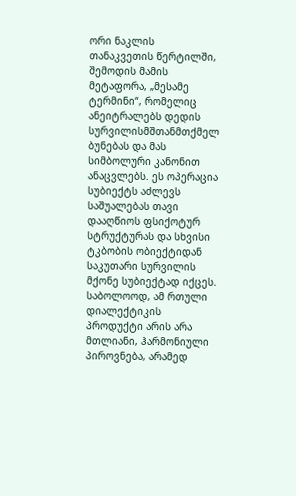ორი ნაკლის თანაკვეთის წერტილში, შემოდის მამის მეტაფორა, „მესამე ტერმინი“, რომელიც ანეიტრალებს დედის სურვილისმშთანმთქმელ ბუნებას და მას სიმბოლური კანონით ანაცვლებს. ეს ოპერაცია სუბიექტს აძლევს საშუალებას თავი დააღწიოს ფსიქოტურ სტრუქტურას და სხვისი ტკბობის ობიექტიდან საკუთარი სურვილის მქონე სუბიექტად იქცეს. საბოლოოდ, ამ რთული დიალექტიკის პროდუქტი არის არა მთლიანი, ჰარმონიული პიროვნება, არამედ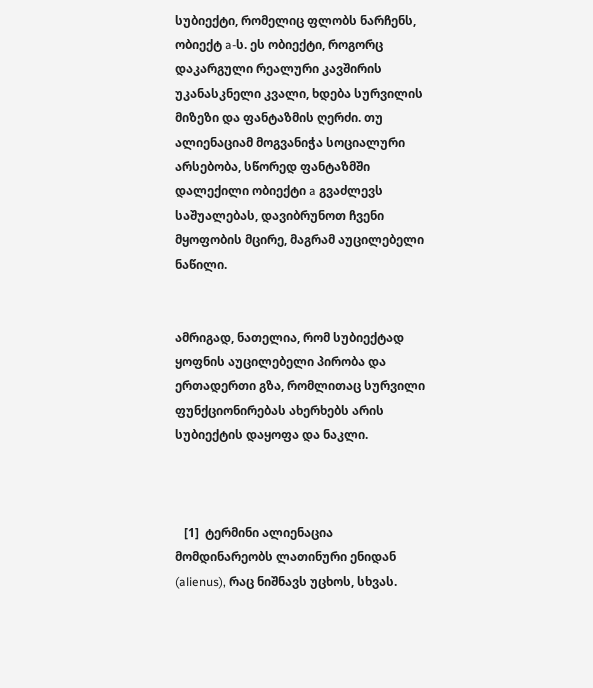სუბიექტი, რომელიც ფლობს ნარჩენს, ობიექტ a-ს. ეს ობიექტი, როგორც დაკარგული რეალური კავშირის უკანასკნელი კვალი, ხდება სურვილის მიზეზი და ფანტაზმის ღერძი. თუ ალიენაციამ მოგვანიჭა სოციალური არსებობა, სწორედ ფანტაზმში დალექილი ობიექტი a გვაძლევს საშუალებას, დავიბრუნოთ ჩვენი მყოფობის მცირე, მაგრამ აუცილებელი ნაწილი.


ამრიგად, ნათელია, რომ სუბიექტად ყოფნის აუცილებელი პირობა და ერთადერთი გზა, რომლითაც სურვილი ფუნქციონირებას ახერხებს არის სუბიექტის დაყოფა და ნაკლი.



   [1]  ტერმინი ალიენაცია მომდინარეობს ლათინური ენიდან (alienus), რაც ნიშნავს უცხოს, სხვას.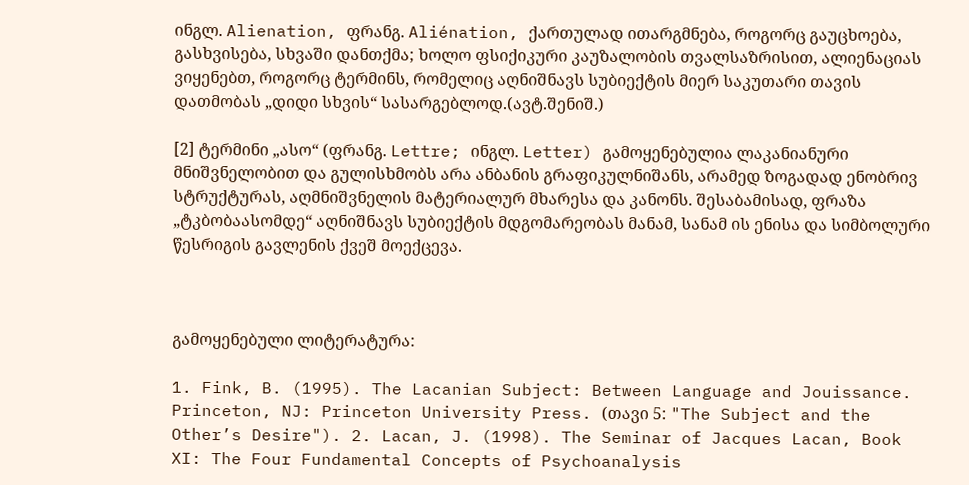ინგლ. Alienation, ფრანგ. Aliénation, ქართულად ითარგმნება, როგორც გაუცხოება, გასხვისება, სხვაში დანთქმა; ხოლო ფსიქიკური კაუზალობის თვალსაზრისით, ალიენაციას ვიყენებთ, როგორც ტერმინს, რომელიც აღნიშნავს სუბიექტის მიერ საკუთარი თავის დათმობას „დიდი სხვის“ სასარგებლოდ.(ავტ.შენიშ.)

[2] ტერმინი „ასო“ (ფრანგ. Lettre; ინგლ. Letter) გამოყენებულია ლაკანიანური მნიშვნელობით და გულისხმობს არა ანბანის გრაფიკულნიშანს, არამედ ზოგადად ენობრივ სტრუქტურას, აღმნიშვნელის მატერიალურ მხარესა და კანონს. შესაბამისად, ფრაზა „ტკბობაასომდე“ აღნიშნავს სუბიექტის მდგომარეობას მანამ, სანამ ის ენისა და სიმბოლური წესრიგის გავლენის ქვეშ მოექცევა.



გამოყენებული ლიტერატურა:

1. Fink, B. (1995). The Lacanian Subject: Between Language and Jouissance. Princeton, NJ: Princeton University Press. (თავი 5: "The Subject and the Other’s Desire"). 2. Lacan, J. (1998). The Seminar of Jacques Lacan, Book XI: The Four Fundamental Concepts of Psychoanalysis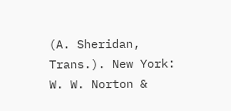(A. Sheridan, Trans.). New York: W. W. Norton &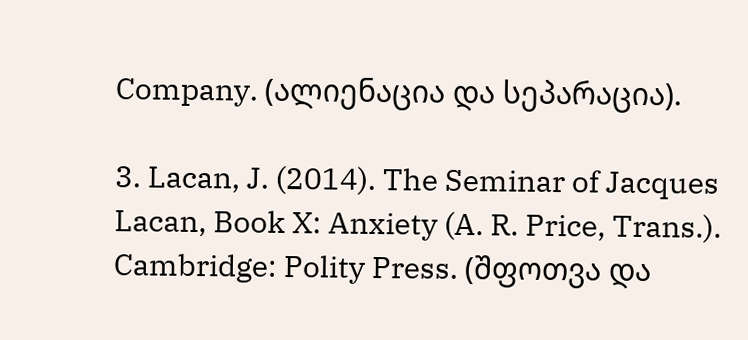Company. (ალიენაცია და სეპარაცია).

3. Lacan, J. (2014). The Seminar of Jacques Lacan, Book X: Anxiety (A. R. Price, Trans.). Cambridge: Polity Press. (შფოთვა და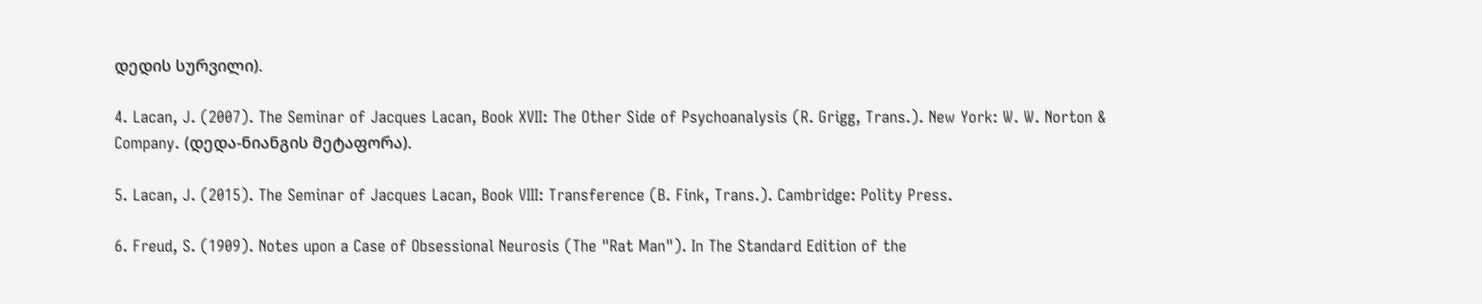დედის სურვილი).

4. Lacan, J. (2007). The Seminar of Jacques Lacan, Book XVII: The Other Side of Psychoanalysis (R. Grigg, Trans.). New York: W. W. Norton & Company. (დედა-ნიანგის მეტაფორა).

5. Lacan, J. (2015). The Seminar of Jacques Lacan, Book VIII: Transference (B. Fink, Trans.). Cambridge: Polity Press.

6. Freud, S. (1909). Notes upon a Case of Obsessional Neurosis (The "Rat Man"). In The Standard Edition of the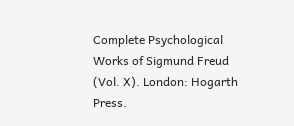Complete Psychological Works of Sigmund Freud (Vol. X). London: Hogarth Press.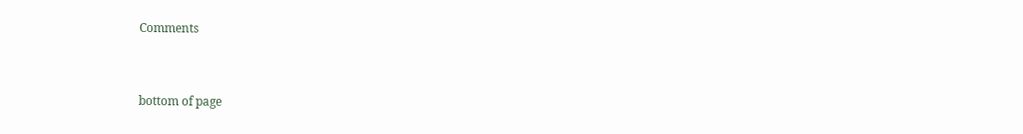Comments


bottom of page